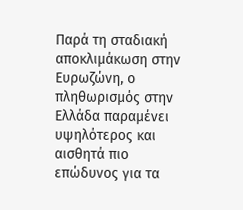Παρά τη σταδιακή αποκλιμάκωση στην Ευρωζώνη, ο πληθωρισμός στην Ελλάδα παραμένει υψηλότερος και αισθητά πιο επώδυνος για τα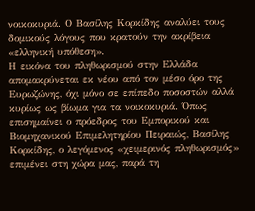νοικοκυριά. Ο Βασίλης Κορκίδης αναλύει τους δομικούς λόγους που κρατούν την ακρίβεια «ελληνική υπόθεση».
Η εικόνα του πληθωρισμού στην Ελλάδα απομακρύνεται εκ νέου από τον μέσο όρο της Ευρωζώνης, όχι μόνο σε επίπεδο ποσοστών αλλά κυρίως ως βίωμα για τα νοικοκυριά. Όπως επισημαίνει ο πρόεδρος του Εμπορικού και Βιομηχανικού Επιμελητηρίου Πειραιώς, Βασίλης Κορκίδης, ο λεγόμενος «χειμερινός πληθωρισμός» επιμένει στη χώρα μας, παρά τη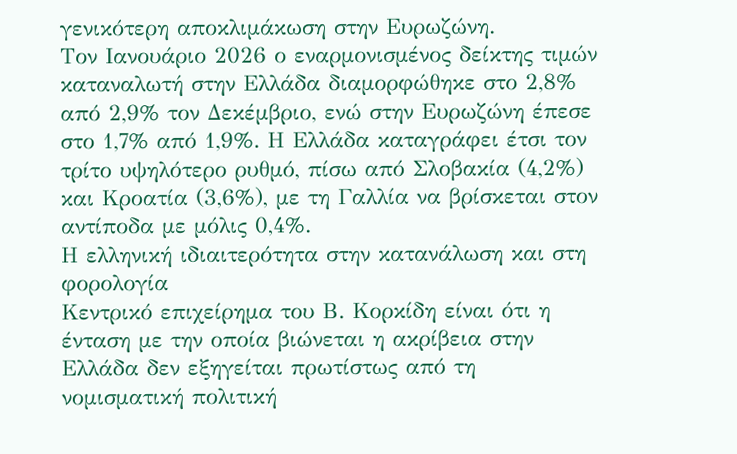γενικότερη αποκλιμάκωση στην Ευρωζώνη.
Τον Ιανουάριο 2026 ο εναρμονισμένος δείκτης τιμών καταναλωτή στην Ελλάδα διαμορφώθηκε στο 2,8% από 2,9% τον Δεκέμβριο, ενώ στην Ευρωζώνη έπεσε στο 1,7% από 1,9%. Η Ελλάδα καταγράφει έτσι τον τρίτο υψηλότερο ρυθμό, πίσω από Σλοβακία (4,2%) και Κροατία (3,6%), με τη Γαλλία να βρίσκεται στον αντίποδα με μόλις 0,4%.
Η ελληνική ιδιαιτερότητα στην κατανάλωση και στη φορολογία
Κεντρικό επιχείρημα του Β. Κορκίδη είναι ότι η ένταση με την οποία βιώνεται η ακρίβεια στην Ελλάδα δεν εξηγείται πρωτίστως από τη νομισματική πολιτική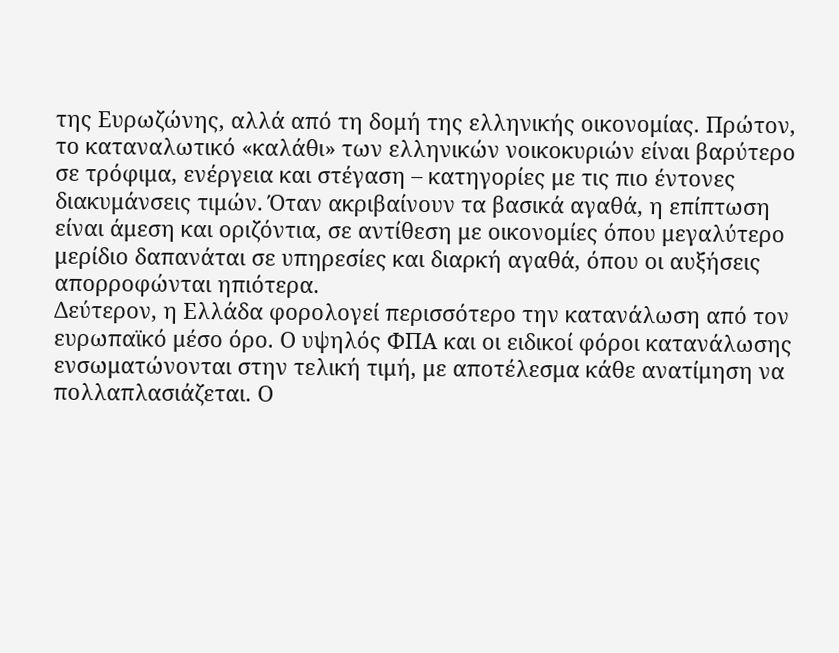της Ευρωζώνης, αλλά από τη δομή της ελληνικής οικονομίας. Πρώτον, το καταναλωτικό «καλάθι» των ελληνικών νοικοκυριών είναι βαρύτερο σε τρόφιμα, ενέργεια και στέγαση – κατηγορίες με τις πιο έντονες διακυμάνσεις τιμών. Όταν ακριβαίνουν τα βασικά αγαθά, η επίπτωση είναι άμεση και οριζόντια, σε αντίθεση με οικονομίες όπου μεγαλύτερο μερίδιο δαπανάται σε υπηρεσίες και διαρκή αγαθά, όπου οι αυξήσεις απορροφώνται ηπιότερα.
Δεύτερον, η Ελλάδα φορολογεί περισσότερο την κατανάλωση από τον ευρωπαϊκό μέσο όρο. Ο υψηλός ΦΠΑ και οι ειδικοί φόροι κατανάλωσης ενσωματώνονται στην τελική τιμή, με αποτέλεσμα κάθε ανατίμηση να πολλαπλασιάζεται. Ο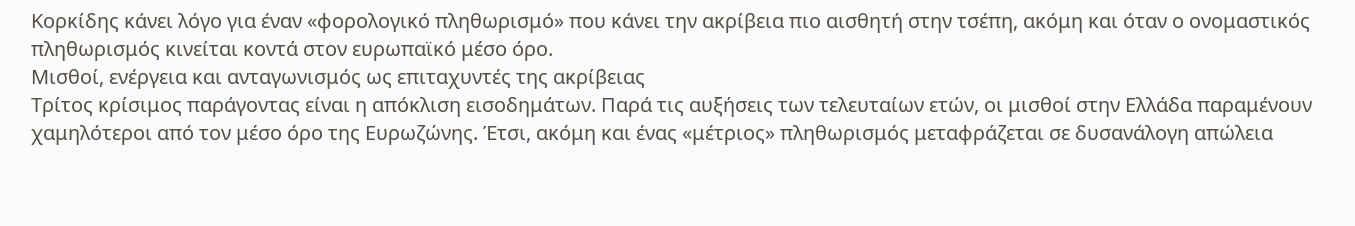Κορκίδης κάνει λόγο για έναν «φορολογικό πληθωρισμό» που κάνει την ακρίβεια πιο αισθητή στην τσέπη, ακόμη και όταν ο ονομαστικός πληθωρισμός κινείται κοντά στον ευρωπαϊκό μέσο όρο.
Μισθοί, ενέργεια και ανταγωνισμός ως επιταχυντές της ακρίβειας
Τρίτος κρίσιμος παράγοντας είναι η απόκλιση εισοδημάτων. Παρά τις αυξήσεις των τελευταίων ετών, οι μισθοί στην Ελλάδα παραμένουν χαμηλότεροι από τον μέσο όρο της Ευρωζώνης. Έτσι, ακόμη και ένας «μέτριος» πληθωρισμός μεταφράζεται σε δυσανάλογη απώλεια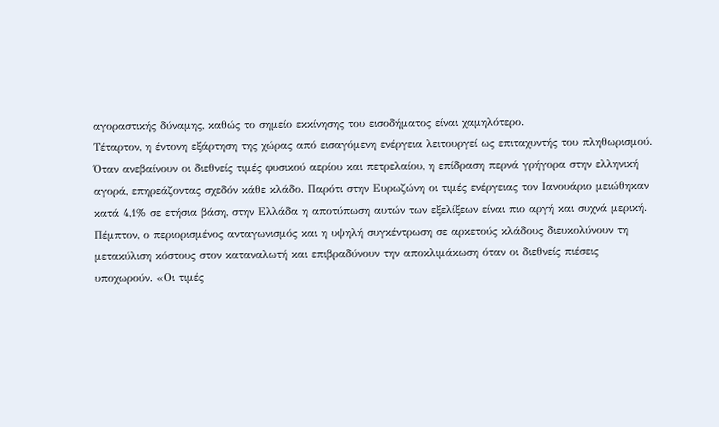αγοραστικής δύναμης, καθώς το σημείο εκκίνησης του εισοδήματος είναι χαμηλότερο.
Τέταρτον, η έντονη εξάρτηση της χώρας από εισαγόμενη ενέργεια λειτουργεί ως επιταχυντής του πληθωρισμού. Όταν ανεβαίνουν οι διεθνείς τιμές φυσικού αερίου και πετρελαίου, η επίδραση περνά γρήγορα στην ελληνική αγορά, επηρεάζοντας σχεδόν κάθε κλάδο. Παρότι στην Ευρωζώνη οι τιμές ενέργειας τον Ιανουάριο μειώθηκαν κατά 4,1% σε ετήσια βάση, στην Ελλάδα η αποτύπωση αυτών των εξελίξεων είναι πιο αργή και συχνά μερική.
Πέμπτον, ο περιορισμένος ανταγωνισμός και η υψηλή συγκέντρωση σε αρκετούς κλάδους διευκολύνουν τη μετακύλιση κόστους στον καταναλωτή και επιβραδύνουν την αποκλιμάκωση όταν οι διεθνείς πιέσεις υποχωρούν. «Οι τιμές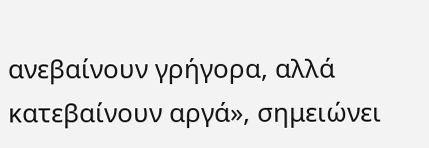ανεβαίνουν γρήγορα, αλλά κατεβαίνουν αργά», σημειώνει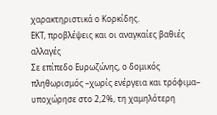χαρακτηριστικά ο Κορκίδης.
ΕΚΤ, προβλέψεις και οι αναγκαίες βαθιές αλλαγές
Σε επίπεδο Ευρωζώνης, ο δομικός πληθωρισμός –χωρίς ενέργεια και τρόφιμα– υποχώρησε στο 2,2%, τη χαμηλότερη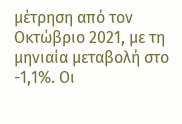μέτρηση από τον Οκτώβριο 2021, με τη μηνιαία μεταβολή στο -1,1%. Οι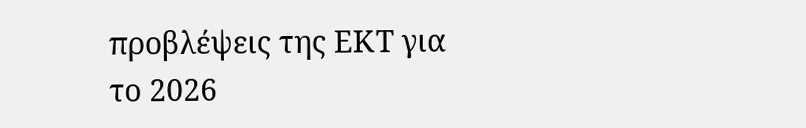προβλέψεις της ΕΚΤ για το 2026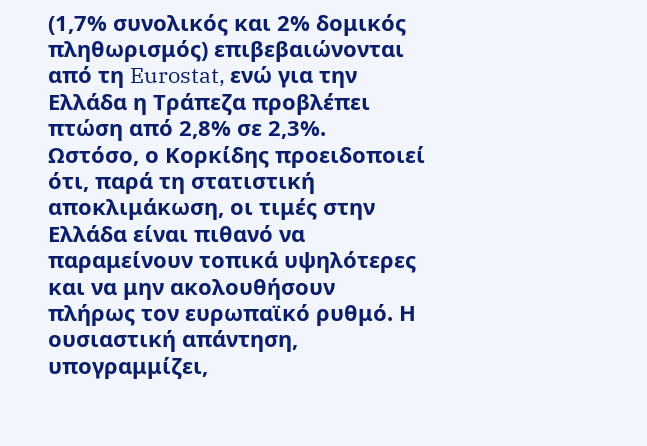(1,7% συνολικός και 2% δομικός πληθωρισμός) επιβεβαιώνονται από τη Eurostat, ενώ για την Ελλάδα η Τράπεζα προβλέπει πτώση από 2,8% σε 2,3%.
Ωστόσο, ο Κορκίδης προειδοποιεί ότι, παρά τη στατιστική αποκλιμάκωση, οι τιμές στην Ελλάδα είναι πιθανό να παραμείνουν τοπικά υψηλότερες και να μην ακολουθήσουν πλήρως τον ευρωπαϊκό ρυθμό. Η ουσιαστική απάντηση, υπογραμμίζει,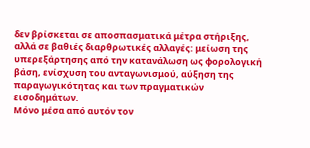δεν βρίσκεται σε αποσπασματικά μέτρα στήριξης, αλλά σε βαθιές διαρθρωτικές αλλαγές: μείωση της υπερεξάρτησης από την κατανάλωση ως φορολογική βάση, ενίσχυση του ανταγωνισμού, αύξηση της παραγωγικότητας και των πραγματικών εισοδημάτων.
Μόνο μέσα από αυτόν τον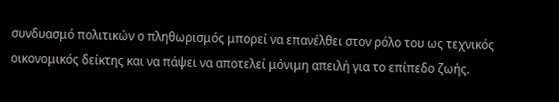συνδυασμό πολιτικών ο πληθωρισμός μπορεί να επανέλθει στον ρόλο του ως τεχνικός οικονομικός δείκτης και να πάψει να αποτελεί μόνιμη απειλή για το επίπεδο ζωής.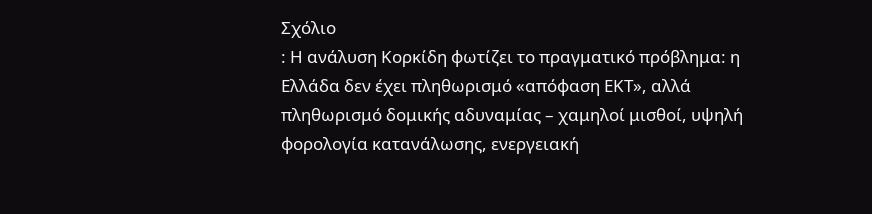Σχόλιο
: Η ανάλυση Κορκίδη φωτίζει το πραγματικό πρόβλημα: η Ελλάδα δεν έχει πληθωρισμό «απόφαση ΕΚΤ», αλλά πληθωρισμό δομικής αδυναμίας – χαμηλοί μισθοί, υψηλή φορολογία κατανάλωσης, ενεργειακή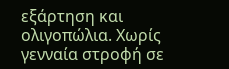εξάρτηση και ολιγοπώλια. Χωρίς γενναία στροφή σε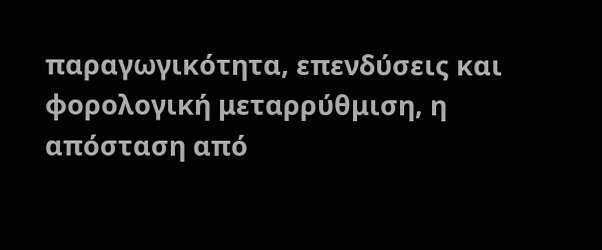παραγωγικότητα, επενδύσεις και φορολογική μεταρρύθμιση, η απόσταση από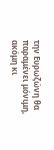την Ευρωζώνη θα παραμένει μόνιμη, ακόμη κι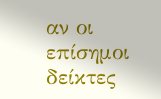αν οι επίσημοι δείκτες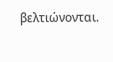βελτιώνονται.